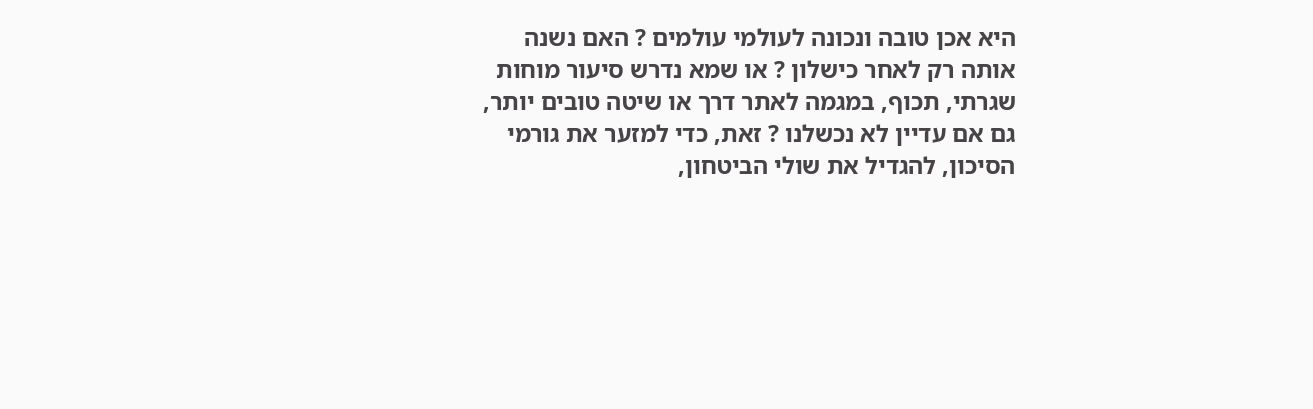היא אכן טובה ונכונה לעולמי עולמים ? האם נשנה אותה רק לאחר כישלון ? או שמא נדרש סיעור מוחות שגרתי, תכוף, במגמה לאתר דרך או שיטה טובים יותר, גם אם עדיין לא נכשלנו ? זאת, כדי למזער את גורמי הסיכון, להגדיל את שולי הביטחון,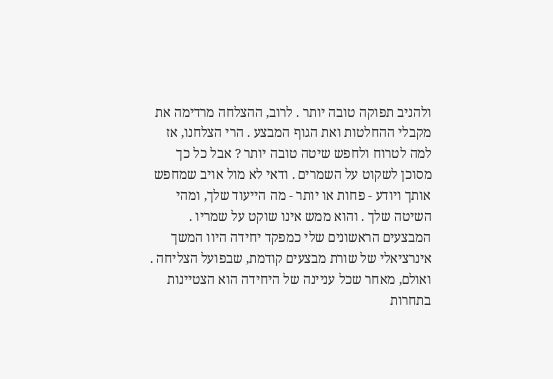ולהניב תפוקה טובה יותר . לרוב, ההצלחה מרדימה את מקבלי ההחלטות ואת הגוף המבצע . הרי הצלחנו, אז למה לטרוח ולחפש שיטה טובה יותר ? אבל כל כך מסוכן לשקוט על השמרים . ודאי לא מול אויב שמחפש אותך ויודע ‑ פחות או יותר ‑ מה הייעוד שלך, ומהי השיטה שלך . והוא ממש אינו שוקט על שמריו . המבצעים הראשונים שלי כמפקד יחידה היוו המשך אינרציאלי של שורת מבצעים קודמת, שבפועל הצליחה . ואולם, מאחר שכל עניינה של היחידה הוא הצטיינות בתחרות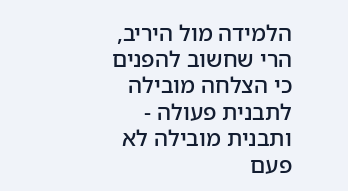הלמידה מול היריב, הרי שחשוב להפנים כי הצלחה מובילה לתבנית פעולה ‑ ותבנית מובילה לא פעם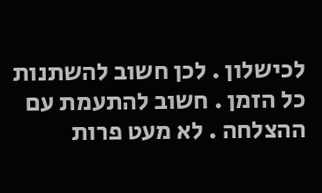לכישלון . לכן חשוב להשתנות כל הזמן . חשוב להתעמת עם ההצלחה . לא מעט פרות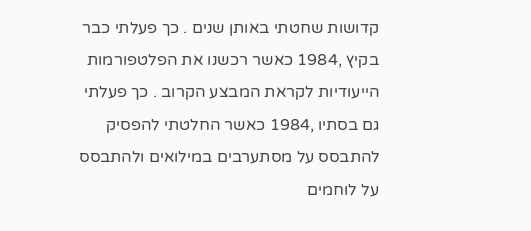קדושות שחטתי באותן שנים . כך פעלתי כבר בקיץ ,1984 כאשר רכשנו את הפלטפורמות הייעודיות לקראת המבצע הקרוב . כך פעלתי גם בסתיו ,1984 כאשר החלטתי להפסיק להתבסס על מסתערבים במילואים ולהתבסס על לוחמים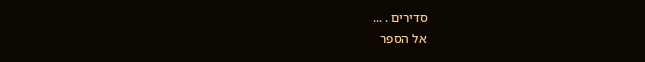סדירים . ...
אל הספר